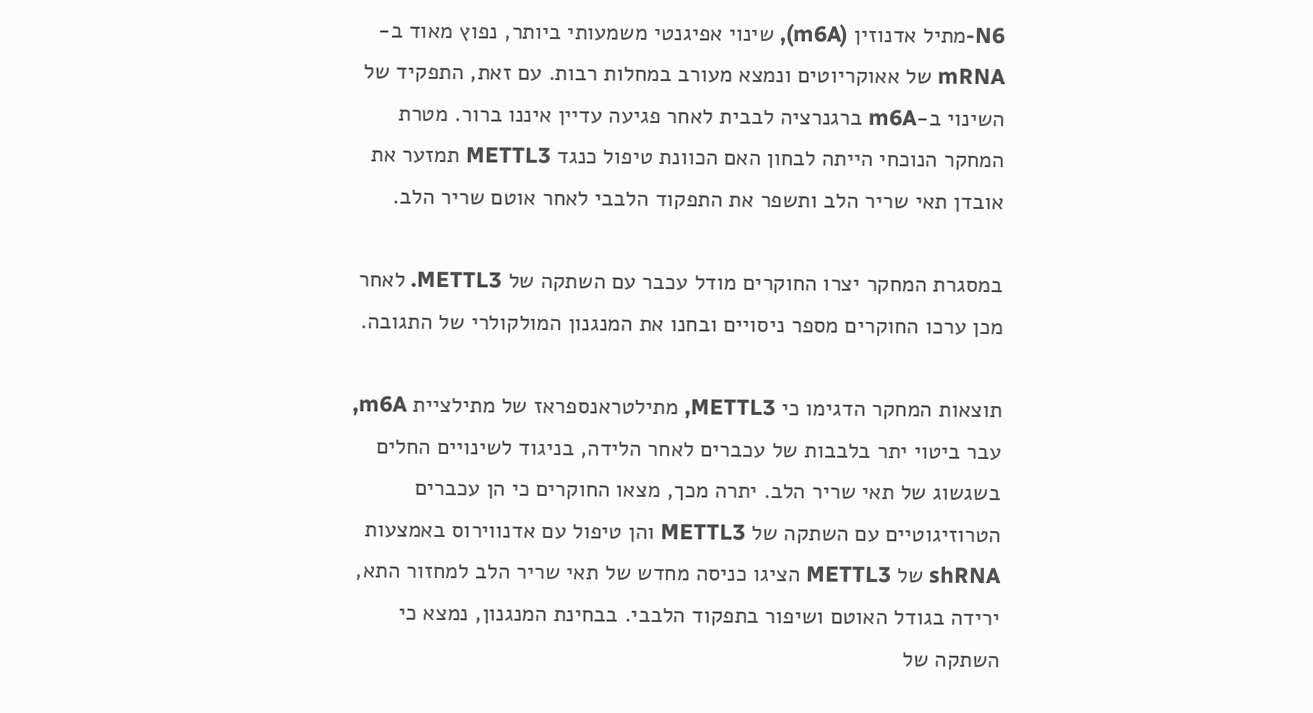N6-מתיל אדנוזין (m6A), שינוי אפיגנטי משמעותי ביותר, נפוץ מאוד ב-mRNA של אאוקריוטים ונמצא מעורב במחלות רבות. עם זאת, התפקיד של השינוי ב-m6A ברגנרציה לבבית לאחר פגיעה עדיין איננו ברור. מטרת המחקר הנוכחי הייתה לבחון האם הכוונת טיפול כנגד METTL3 תמזער את אובדן תאי שריר הלב ותשפר את התפקוד הלבבי לאחר אוטם שריר הלב.

במסגרת המחקר יצרו החוקרים מודל עכבר עם השתקה של METTL3. לאחר מכן ערכו החוקרים מספר ניסויים ובחנו את המנגנון המולקולרי של התגובה.

תוצאות המחקר הדגימו כי METTL3, מתילטראנספראז של מתילציית m6A, עבר ביטוי יתר בלבבות של עכברים לאחר הלידה, בניגוד לשינויים החלים בשגשוג של תאי שריר הלב. יתרה מכך, מצאו החוקרים כי הן עכברים הטרוזיגוטיים עם השתקה של METTL3 והן טיפול עם אדנווירוס באמצעות shRNA של METTL3 הציגו כניסה מחדש של תאי שריר הלב למחזור התא, ירידה בגודל האוטם ושיפור בתפקוד הלבבי. בבחינת המנגנון, נמצא כי השתקה של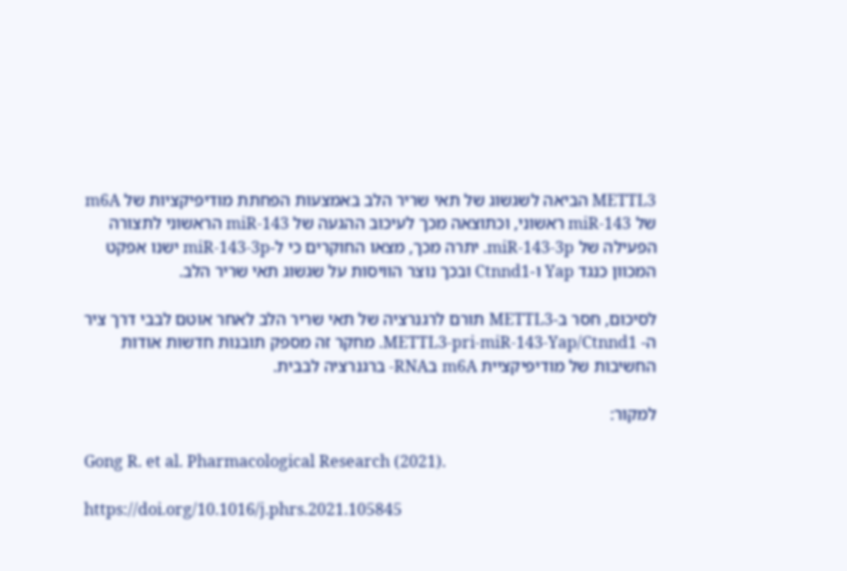METTL3 הביאה לשגשוג של תאי שריר הלב באמצעות הפחתת מודיפיקציות של m6A של miR-143 ראשוני, וכתוצאה מכך לעיכוב ההגעה של miR-143 הראשוני לתצורה הפעילה של miR-143-3p. יתרה מכך, מצאו החוקרים כי ל-miR-143-3p ישנו אפקט המכוון כנגד Yap ו-Ctnnd1 ובכך נוצר הוויסות על שגשוג תאי שריר הלב.

לסיכום, חסר ב-METTL3 תורם לרגנרציה של תאי שריר הלב לאחר אוטם לבבי דרך ציר ה- METTL3-pri-miR-143-Yap/Ctnnd1. מחקר זה מספק תובנות חדשות אודות החשיבות של מודיפיקציית m6A בRNA- ברגנרציה לבבית.

למקור:

Gong R. et al. Pharmacological Research (2021).

https://doi.org/10.1016/j.phrs.2021.105845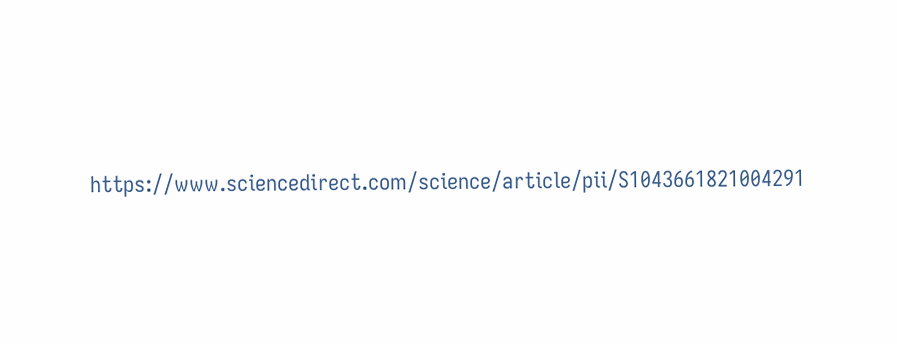https://www.sciencedirect.com/science/article/pii/S1043661821004291